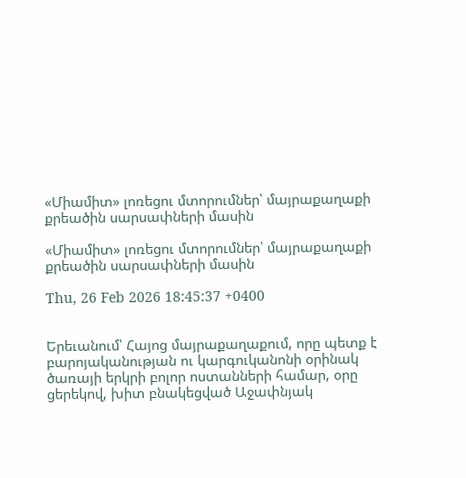«Միամիտ» լոռեցու մտորումներ՝ մայրաքաղաքի քրեածին սարսափների մասին

«Միամիտ» լոռեցու մտորումներ՝ մայրաքաղաքի քրեածին սարսափների մասին

Thu, 26 Feb 2026 18:45:37 +0400


Երեւանում՝ Հայոց մայրաքաղաքում, որը պետք է բարոյականության ու կարգուկանոնի օրինակ ծառայի երկրի բոլոր ոստանների համար, օրը ցերեկով, խիտ բնակեցված Աջափնյակ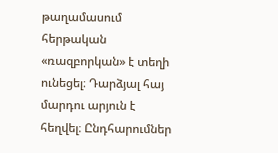թաղամասում հերթական «ռազբորկան» է տեղի ունեցել։ Դարձյալ հայ մարդու արյուն է հեղվել։ Ընդհարումներ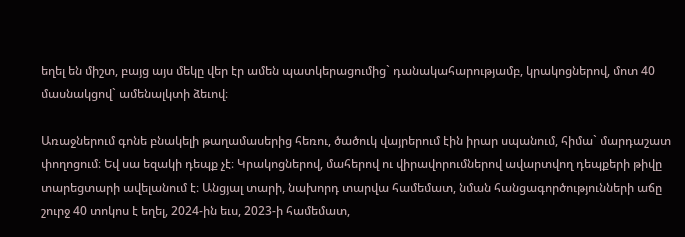եղել են միշտ, բայց այս մեկը վեր էր ամեն պատկերացումից` դանակահարությամբ, կրակոցներով, մոտ 40 մասնակցով` ամենալկտի ձեւով։

Առաջներում գոնե բնակելի թաղամասերից հեռու, ծածուկ վայրերում էին իրար սպանում, հիմա` մարդաշատ փողոցում։ Եվ սա եզակի դեպք չէ։ Կրակոցներով, մահերով ու վիրավորումներով ավարտվող դեպքերի թիվը տարեցտարի ավելանում է։ Անցյալ տարի, նախորդ տարվա համեմատ, նման հանցագործությունների աճը շուրջ 40 տոկոս է եղել, 2024-ին եւս, 2023-ի համեմատ,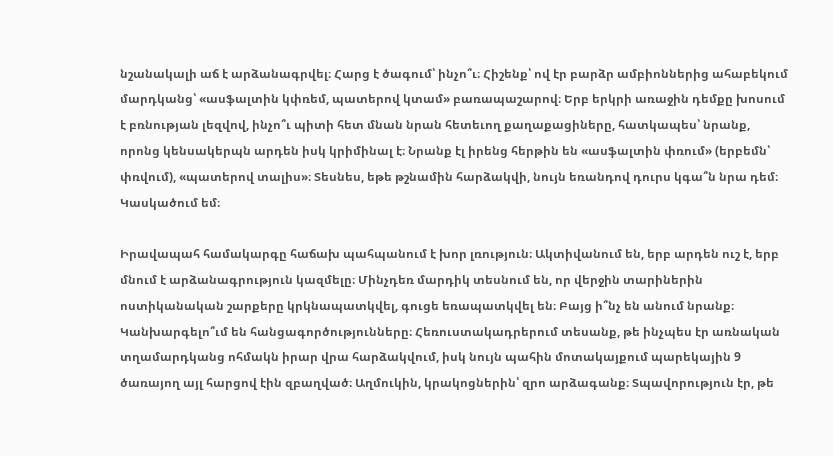նշանակալի աճ է արձանագրվել։ Հարց է ծագում՝ ինչո՞ւ։ Հիշենք՝ ով էր բարձր ամբիոններից ահաբեկում մարդկանց՝ «ասֆալտին կփռեմ, պատերով կտամ» բառապաշարով։ Երբ երկրի առաջին դեմքը խոսում է բռնության լեզվով, ինչո՞ւ պիտի հետ մնան նրան հետեւող քաղաքացիները, հատկապես՝ նրանք, որոնց կենսակերպն արդեն իսկ կրիմինալ է։ Նրանք էլ իրենց հերթին են «ասֆալտին փռում» (երբեմն՝ փռվում), «պատերով տալիս»։ Տեսնես, եթե թշնամին հարձակվի, նույն եռանդով դուրս կգա՞ն նրա դեմ։ Կասկածում եմ։

Իրավապահ համակարգը հաճախ պահպանում է խոր լռություն։ Ակտիվանում են, երբ արդեն ուշ է, երբ մնում է արձանագրություն կազմելը։ Մինչդեռ մարդիկ տեսնում են, որ վերջին տարիներին ոստիկանական շարքերը կրկնապատկվել, գուցե եռապատկվել են։ Բայց ի՞նչ են անում նրանք։ Կանխարգելո՞ւմ են հանցագործությունները։ Հեռուստակադրերում տեսանք, թե ինչպես էր առնական տղամարդկանց ոհմակն իրար վրա հարձակվում, իսկ նույն պահին մոտակայքում պարեկային 9 ծառայող այլ հարցով էին զբաղված։ Աղմուկին, կրակոցներին՝ զրո արձագանք։ Տպավորություն էր, թե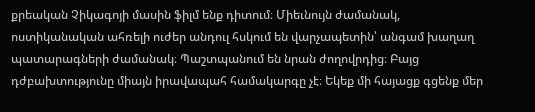քրեական Չիկագոյի մասին ֆիլմ ենք դիտում։ Միեւնույն ժամանակ, ոստիկանական ահռելի ուժեր անդուլ հսկում են վարչապետին՝ անգամ խաղաղ պատարագների ժամանակ։ Պաշտպանում են նրան ժողովրդից։ Բայց դժբախտությունը միայն իրավապահ համակարգը չէ։ Եկեք մի հայացք գցենք մեր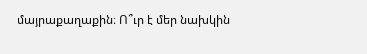մայրաքաղաքին։ Ո՞ւր է մեր նախկին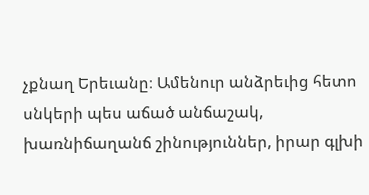չքնաղ Երեւանը։ Ամենուր անձրեւից հետո սնկերի պես աճած անճաշակ, խառնիճաղանճ շինություններ, իրար գլխի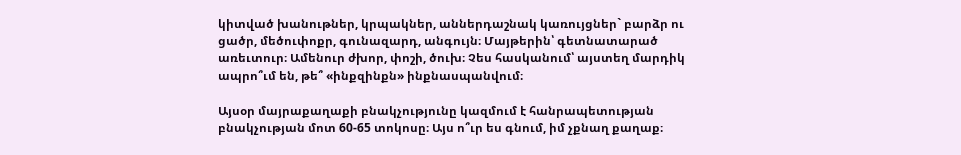կիտված խանութներ, կրպակներ, աններդաշնակ կառույցներ` բարձր ու ցածր, մեծուփոքր, գունազարդ, անգույն։ Մայթերին՝ գետնատարած առեւտուր։ Ամենուր ժխոր, փոշի, ծուխ։ Չես հասկանում՝ այստեղ մարդիկ ապրո՞ւմ են, թե՞ «ինքզինքն» ինքնասպանվում։

Այսօր մայրաքաղաքի բնակչությունը կազմում է հանրապետության բնակչության մոտ 60-65 տոկոսը։ Այս ո՞ւր ես գնում, իմ չքնաղ քաղաք։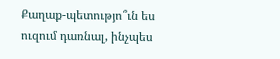Քաղաք-պետությո՞ւն ես ուզում դառնալ, ինչպես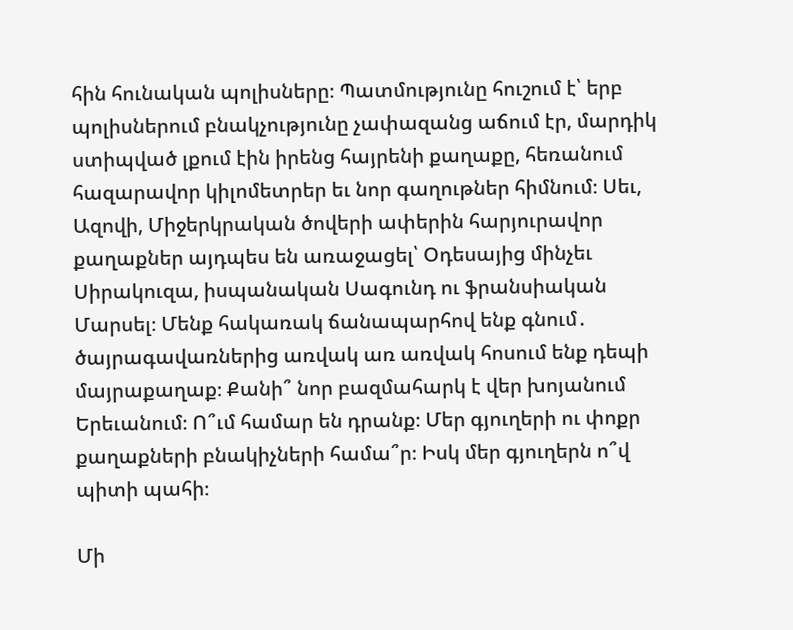հին հունական պոլիսները։ Պատմությունը հուշում է՝ երբ պոլիսներում բնակչությունը չափազանց աճում էր, մարդիկ ստիպված լքում էին իրենց հայրենի քաղաքը, հեռանում հազարավոր կիլոմետրեր եւ նոր գաղութներ հիմնում։ Սեւ, Ազովի, Միջերկրական ծովերի ափերին հարյուրավոր քաղաքներ այդպես են առաջացել՝ Օդեսայից մինչեւ Սիրակուզա, իսպանական Սագունդ ու ֆրանսիական Մարսել։ Մենք հակառակ ճանապարհով ենք գնում․ ծայրագավառներից առվակ առ առվակ հոսում ենք դեպի մայրաքաղաք։ Քանի՞ նոր բազմահարկ է վեր խոյանում Երեւանում։ Ո՞ւմ համար են դրանք։ Մեր գյուղերի ու փոքր քաղաքների բնակիչների համա՞ր։ Իսկ մեր գյուղերն ո՞վ պիտի պահի։

Մի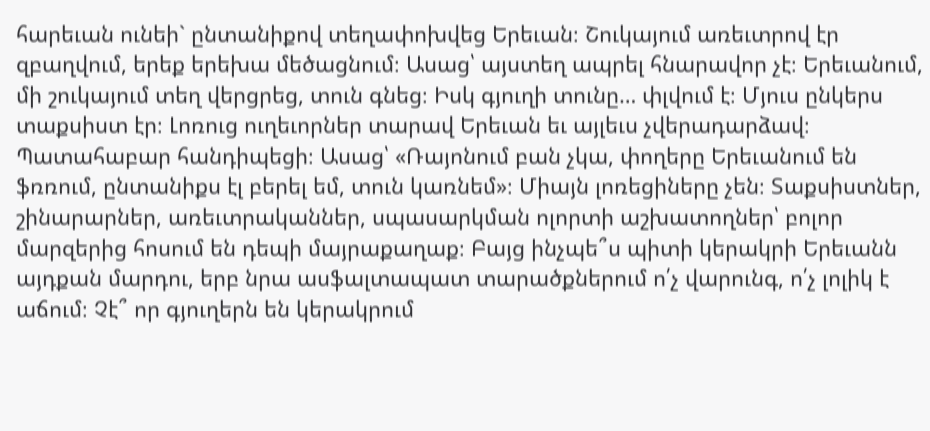հարեւան ունեի` ընտանիքով տեղափոխվեց Երեւան։ Շուկայում առեւտրով էր զբաղվում, երեք երեխա մեծացնում։ Ասաց՝ այստեղ ապրել հնարավոր չէ։ Երեւանում, մի շուկայում տեղ վերցրեց, տուն գնեց։ Իսկ գյուղի տունը… փլվում է։ Մյուս ընկերս տաքսիստ էր։ Լոռուց ուղեւորներ տարավ Երեւան եւ այլեւս չվերադարձավ։ Պատահաբար հանդիպեցի։ Ասաց՝ «Ռայոնում բան չկա, փողերը Երեւանում են ֆռռում, ընտանիքս էլ բերել եմ, տուն կառնեմ»։ Միայն լոռեցիները չեն։ Տաքսիստներ, շինարարներ, առեւտրականներ, սպասարկման ոլորտի աշխատողներ՝ բոլոր մարզերից հոսում են դեպի մայրաքաղաք։ Բայց ինչպե՞ս պիտի կերակրի Երեւանն այդքան մարդու, երբ նրա ասֆալտապատ տարածքներում ո՛չ վարունգ, ո՛չ լոլիկ է աճում։ Չէ՞ որ գյուղերն են կերակրում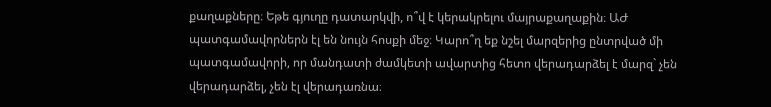քաղաքները։ Եթե գյուղը դատարկվի, ո՞վ է կերակրելու մայրաքաղաքին։ ԱԺ պատգամավորներն էլ են նույն հոսքի մեջ։ Կարո՞ղ եք նշել մարզերից ընտրված մի պատգամավորի, որ մանդատի ժամկետի ավարտից հետո վերադարձել է մարզ` չեն վերադարձել, չեն էլ վերադառնա։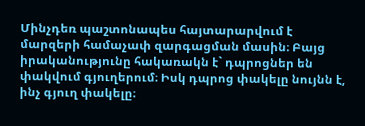Մինչդեռ պաշտոնապես հայտարարվում է մարզերի համաչափ զարգացման մասին։ Բայց իրականությունը հակառակն է` դպրոցներ են փակվում գյուղերում։ Իսկ դպրոց փակելը նույնն է, ինչ գյուղ փակելը։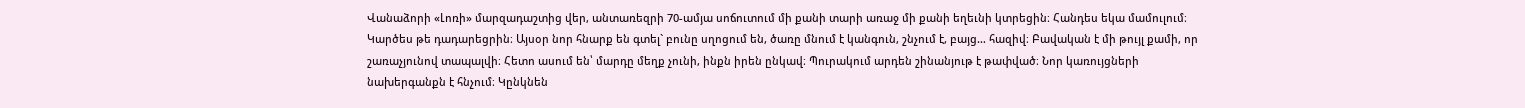Վանաձորի «Լոռի» մարզադաշտից վեր, անտառեզրի 70-ամյա սոճուտում մի քանի տարի առաջ մի քանի եղեւնի կտրեցին։ Հանդես եկա մամուլում։ Կարծես թե դադարեցրին։ Այսօր նոր հնարք են գտել` բունը սղոցում են, ծառը մնում է կանգուն, շնչում է, բայց… հազիվ։ Բավական է մի թույլ քամի, որ շառաչյունով տապալվի։ Հետո ասում են՝ մարդը մեղք չունի, ինքն իրեն ընկավ։ Պուրակում արդեն շինանյութ է թափված։ Նոր կառույցների նախերգանքն է հնչում։ Կընկնեն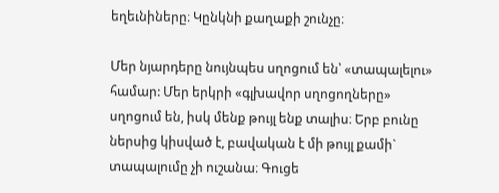եղեւնիները։ Կընկնի քաղաքի շունչը։

Մեր նյարդերը նույնպես սղոցում են՝ «տապալելու» համար: Մեր երկրի «գլխավոր սղոցողները» սղոցում են, իսկ մենք թույլ ենք տալիս։ Երբ բունը ներսից կիսված է, բավական է մի թույլ քամի` տապալումը չի ուշանա։ Գուցե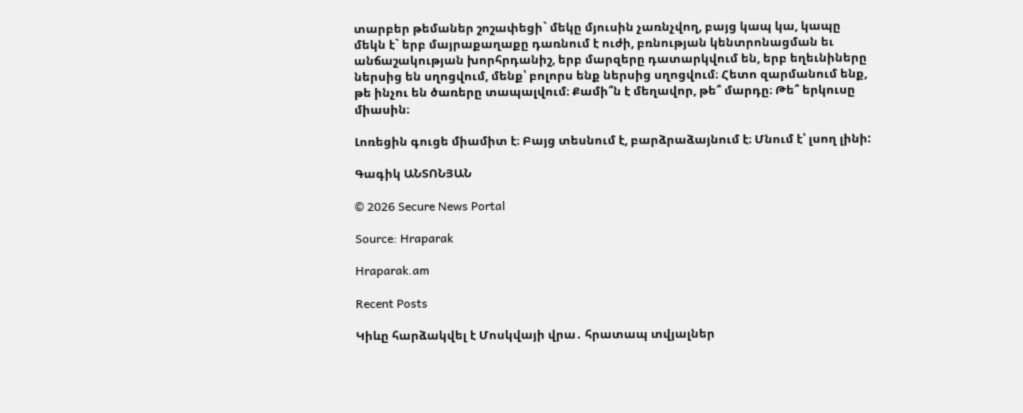տարբեր թեմաներ շոշափեցի` մեկը մյուսին չառնչվող, բայց կապ կա, կապը մեկն է` երբ մայրաքաղաքը դառնում է ուժի, բռնության կենտրոնացման եւ անճաշակության խորհրդանիշ, երբ մարզերը դատարկվում են, երբ եղեւնիները ներսից են սղոցվում, մենք՝ բոլորս ենք ներսից սղոցվում։ Հետո զարմանում ենք, թե ինչու են ծառերը տապալվում։ Քամի՞ն է մեղավոր, թե՞ մարդը։ Թե՞ երկուսը միասին։

Լոռեցին գուցե միամիտ է։ Բայց տեսնում է, բարձրաձայնում է։ Մնում է՝ լսող լինի:

Գագիկ ԱՆՏՈՆՅԱՆ

© 2026 Secure News Portal

Source: Hraparak

Hraparak.am

Recent Posts

Կիևը հարձակվել է Մոսկվայի վրա․ հրատապ տվյալներ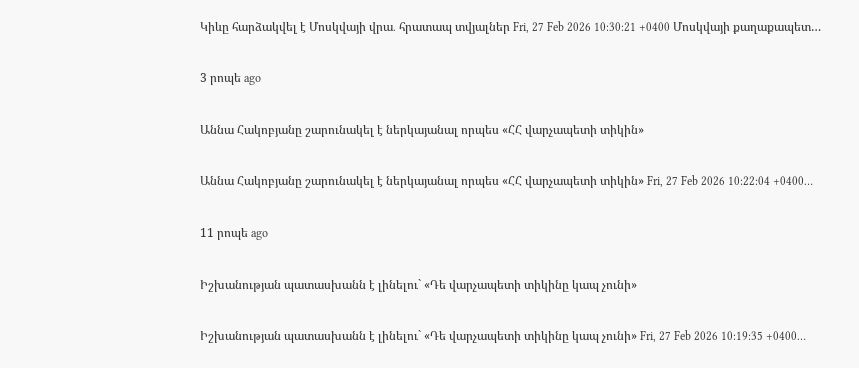Կիևը հարձակվել է Մոսկվայի վրա․ հրատապ տվյալներ Fri, 27 Feb 2026 10:30:21 +0400 Մոսկվայի քաղաքապետ…

3 րոպե ago

Աննա Հակոբյանը շարունակել է ներկայանալ որպես «ՀՀ վարչապետի տիկին»

Աննա Հակոբյանը շարունակել է ներկայանալ որպես «ՀՀ վարչապետի տիկին» Fri, 27 Feb 2026 10:22:04 +0400…

11 րոպե ago

Իշխանության պատասխանն է լինելու` «Դե վարչապետի տիկինը կապ չունի»

Իշխանության պատասխանն է լինելու` «Դե վարչապետի տիկինը կապ չունի» Fri, 27 Feb 2026 10:19:35 +0400…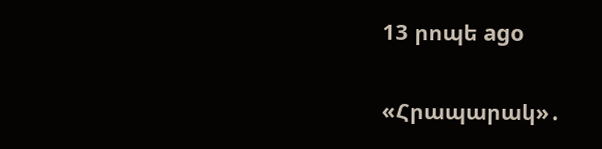13 րոպե ago

«Հրապարակ»․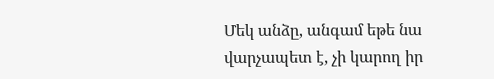Մեկ անձը, անգամ եթե նա վարչապետ է, չի կարող իր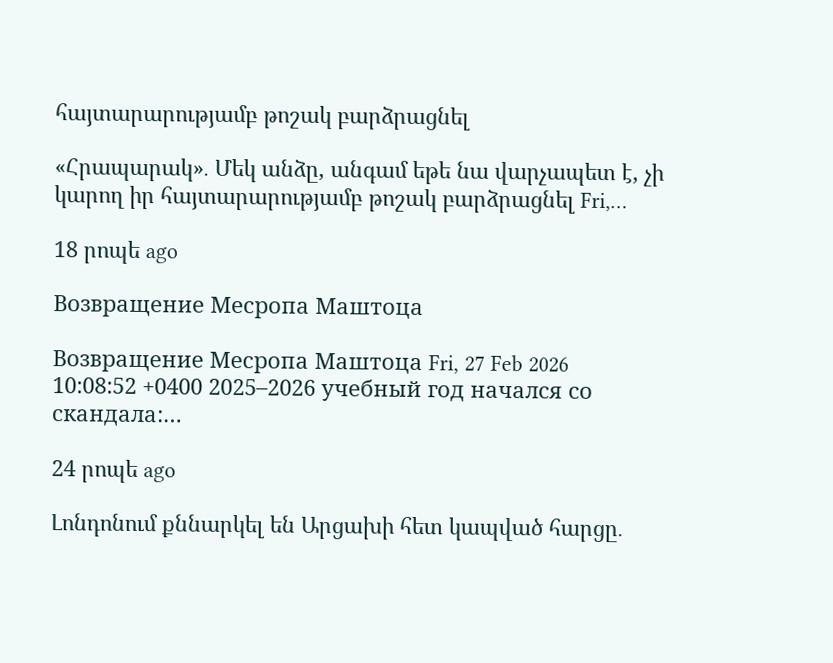հայտարարությամբ թոշակ բարձրացնել

«Հրապարակ»․ Մեկ անձը, անգամ եթե նա վարչապետ է, չի կարող իր հայտարարությամբ թոշակ բարձրացնել Fri,…

18 րոպե ago

Возвращение Месропа Маштоца

Возвращение Месропа Маштоца Fri, 27 Feb 2026 10:08:52 +0400 2025–2026 учебный год начался со скандала:…

24 րոպե ago

Լոնդոնում քննարկել են Արցախի հետ կապված հարցը․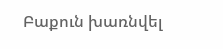Բաքուն խառնվել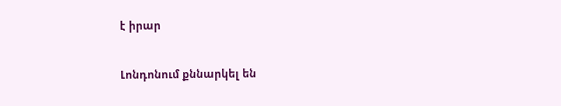է իրար

Լոնդոնում քննարկել են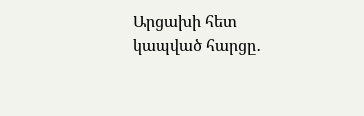Արցախի հետ կապված հարցը․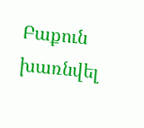Բաքուն խառնվել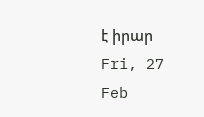է իրար Fri, 27 Feb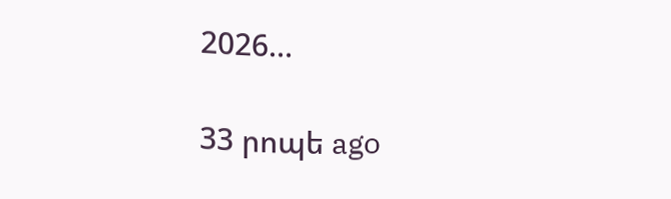2026…

33 րոպե ago